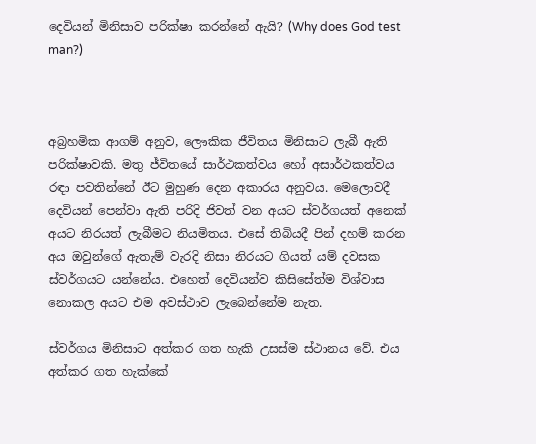දෙවියන් මිනිසාව පරික්ෂා කරන්නේ ඇයි? (Why does God test man?)



අබ්‍රහමික ආගම් අනුව, ලෞකික ජීවිතය මිනිසාට ලැබී ඇති පරික්ෂාවකි. මතු ජ්විතයේ සාර්ථකත්වය හෝ අසාර්ථකත්වය රඳා පවතින්නේ ඊට මුහුණ දෙන අකාරය අනුවය. මෙලොවදී දෙවියන් පෙන්වා ඇති පරිදි ජිවත් වන අයට ස්වර්ගයත් අනෙක් අයට නිරයත් ලැබීමට නියමිතය. එසේ තිබියදී පින් දහම් කරන අය ඔවුන්ගේ ඇතැම් වැරදි නිසා නිරයට ගියත් යම් දවසක ස්වර්ගයට යන්නේය. එහෙත් දෙවියන්ව කිසිසේත්ම විශ්වාස නොකල අයට එම අවස්ථාව ලැබෙන්නේම නැත.

ස්වර්ගය මිනිසාට අත්කර ගත හැකි උසස්ම ස්ථානය වේ. එය අත්කර ගත හැක්කේ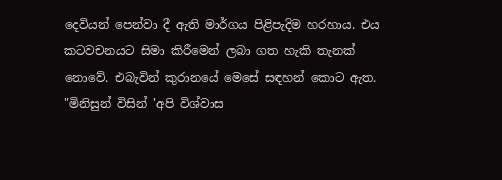දෙවියන් පෙන්වා දී ඇති මාර්ගය පිළිපැදිම හරහාය. එය කටවචනයට සිමා කිරීමෙන් ලබා ගත හැකි තැනක් නොවේ. එබැවින් කුරානයේ මෙසේ සඳහන් කොට ඇත. "මිනිසුන් විසින් 'අපි විශ්වාස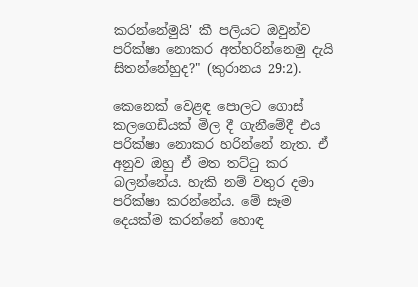කරන්නේමුයි' කී පලියට ඔවුන්ව පරික්ෂා නොකර අත්හරින්නෙමු දැයි සිතන්නේහුද?" (කුරානය 29:2).

කෙනෙක් වෙළඳ පොලට ගොස් කලගෙඩියක් මිල දී ගැනීමේදී එය පරික්ෂා නොකර හරින්නේ නැත. ඒ අනුව ඔහු ඒ මත තට්ටු කර බලන්නේය. හැකි නම් වතුර දමා පරික්ෂා කරන්නේය. මේ සෑම දෙයක්ම කරන්නේ හොඳ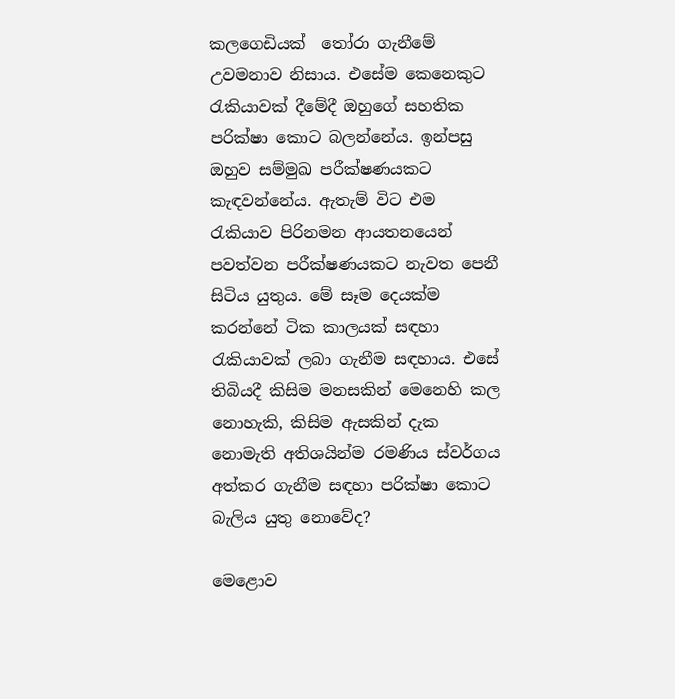කලගෙඩියක්  තෝරා ගැනීමේ උවමනාව නිසාය. එසේම කෙනෙකුට රැකියාවක් දීමේදී ඔහුගේ සහතික පරික්ෂා කොට බලන්නේය. ඉන්පසු ඔහුව සම්මුඛ පරීක්ෂණයකට කැඳවන්නේය. ඇතැම් විට එම රැකියාව පිරිනමන ආයතනයෙන් පවත්වන පරීක්ෂණයකට නැවත පෙනී සිටිය යුතුය. මේ සෑම දෙයක්ම කරන්නේ ටික කාලයක් සඳහා රැකියාවක් ලබා ගැනීම සඳහාය. එසේ තිබියදී කිසිම මනසකින් මෙනෙහි කල නොහැකි, කිසිම ඇසකින් දැක නොමැති අතිශයින්ම රමණිය ස්වර්ගය අත්කර ගැනීම සඳහා පරික්ෂා කොට බැලිය යුතු නොවේද?

මෙළොව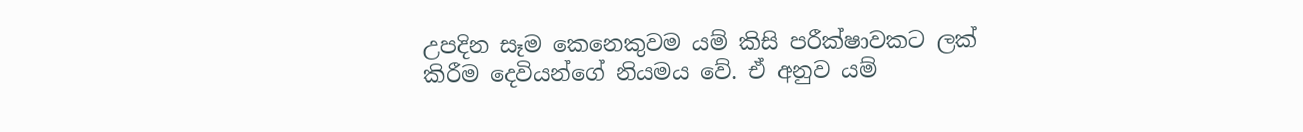උපදින සෑම කෙනෙකුවම යම් කිසි පරීක්ෂාවකට ලක් කිරීම දෙවියන්ගේ නියමය වේ. ඒ අනුව යම්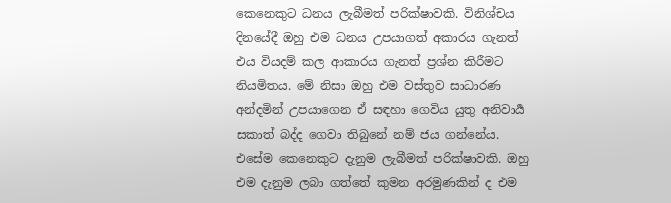කෙනෙකුට ධනය ලැබීමත් පරික්ෂාවකි. විනිශ්චය දිනයේදී ඔහු එම ධනය උපයාගත් අකාරය ගැනත් එය වියදම් කල ආකාරය ගැනත් ප්‍රශ්න කිරීමට නියමිතය. මේ නිසා ඔහු එම වස්තුව සාධාරණ අන්දමින් උපයාගෙන ඒ සඳහා ගෙවිය යුතු අනිවාර්‍ය සකාත් බද්ද ගෙවා තිබුනේ නම් ජය ගන්නේය. එසේම කෙනෙකුට දැනුම ලැබීමත් පරික්ෂාවකි. ඔහු එම දැනුම ලබා ගත්තේ කුමන අරමුණකින් ද එම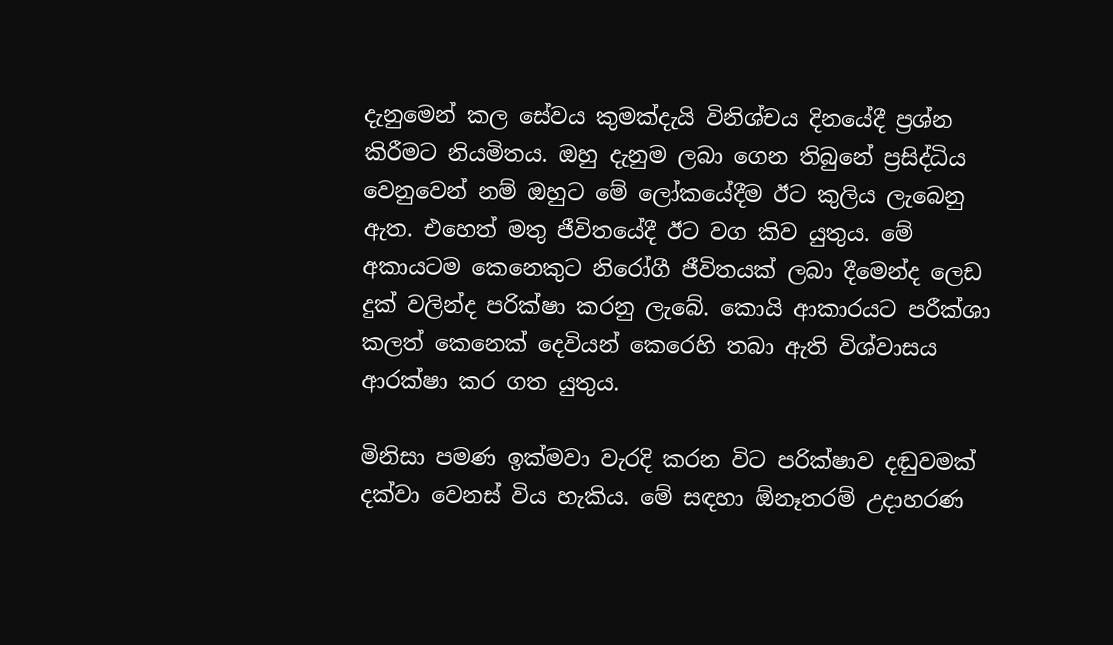දැනුමෙන් කල සේවය කුමක්දැයි විනිශ්චය දිනයේදී ප්‍රශ්න කිරීමට නියමිතය. ඔහු දැනුම ලබා ගෙන තිබුනේ ප්‍රසිද්ධිය වෙනුවෙන් නම් ඔහුට මේ ලෝකයේදීම ඊට කුලිය ලැබෙනු ඇත. එහෙත් මතු ජීවිතයේදී ඊට වග කිව යුතුය. මේ අකායටම කෙනෙකුට නිරෝගී ජීවිතයක් ලබා දීමෙන්ද ලෙඩ දුක් වලින්ද පරික්ෂා කරනු ලැබේ. කොයි ආකාරයට පරීක්ශා කලත් කෙනෙක් දෙවියන් කෙරෙහි තබා ඇති විශ්වාසය ආරක්ෂා කර ගත යුතුය.

මිනිසා පමණ ඉක්මවා වැරදි කරන විට පරික්ෂාව දඬුවමක් දක්වා වෙනස් විය හැකිය. මේ සඳහා ඕනෑතරම් උදාහරණ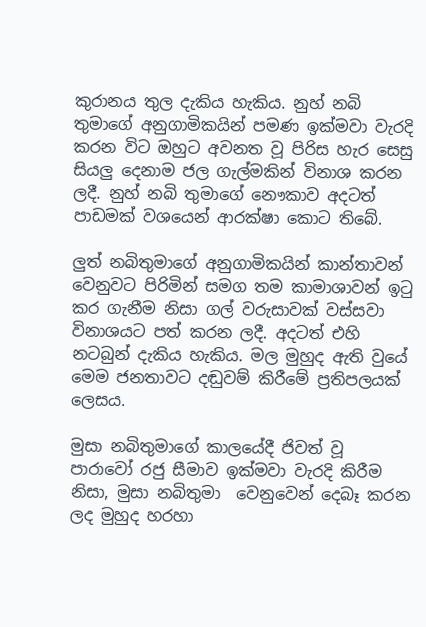කුරානය තුල දැකිය හැකිය. නුහ් නබි තුමාගේ අනුගාමිකයින් පමණ ඉක්මවා වැරදි කරන විට ඔහුට අවනත වූ පිරිස හැර සෙසු සියලු දෙනාම ජල ගැල්මකින් විනාශ කරන ලදී. නුහ් නබි තුමාගේ නෞකාව අදටත් පාඩමක් වශයෙන් ආරක්ෂා කොට තිබේ.

ලුත් නබිතුමාගේ අනුගාමිකයින් කාන්තාවන් වෙනුවට පිරිමින් සමග තම කාමාශාවන් ඉටු කර ගැනීම නිසා ගල් වරුසාවක් වස්සවා විනාශයට පත් කරන ලදී. අදටත් එහි නටබුන් දැකිය හැකිය. මල මුහුද ඇති වුයේ මෙම ජනතාවට දඬුවම් කිරීමේ ප්‍රතිපලයක් ලෙසය.

මුසා නබිතුමාගේ කාලයේදී ජිවත් වූ පාරාවෝ රජු සීමාව ඉක්මවා වැරදි කිරීම නිසා, මුසා නබිතුමා  වෙනුවෙන් දෙබෑ කරන ලද මුහුද හරහා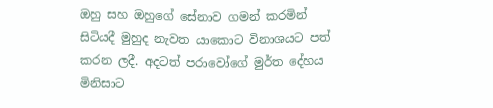ඔහු සහ ඔහුගේ සේනාව ගමන් කරමින් සිටියදී මුහුද නැවත යාකොට විනාශයට පත් කරන ලදී. අදටත් පරාවෝගේ මුර්ත දේහය මිනිසාට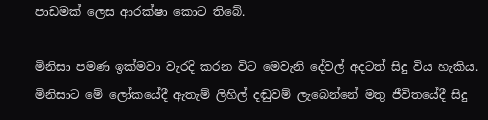පාඩමක් ලෙස ආරක්ෂා කොට තිබේ.

මිනිසා පමණ ඉක්මවා වැරදි කරන විට මෙවැනි දේවල් අදටත් සිදු විය හැකිය. මිනිසාට මේ ලෝකයේදී ඇතැම් ලිහිල් දඬුවම් ලැබෙන්නේ මතු ජීවිතයේදී සිදු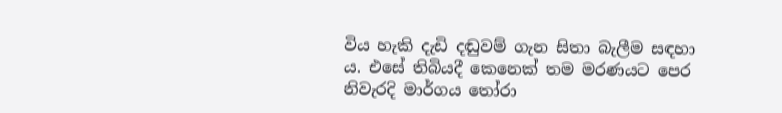විය හැකි දැඩි දඬුවම් ගැන සිතා බැලීම සඳහා ය. එසේ තිබියදී කෙනෙක් තම මරණයට පෙර නිවැරදි මාර්ගය තෝරා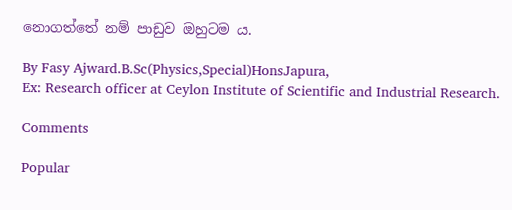නොගත්තේ නම් පාඩුව ඔහුටම ය.

By Fasy Ajward.B.Sc(Physics,Special)HonsJapura,
Ex: Research officer at Ceylon Institute of Scientific and Industrial Research.

Comments

Popular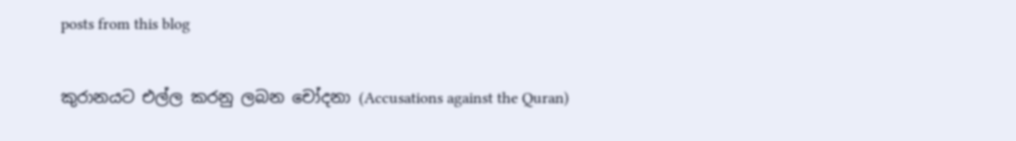posts from this blog

කුරානයට එල්ල කරනු ලබන චෝදනා (Accusations against the Quran)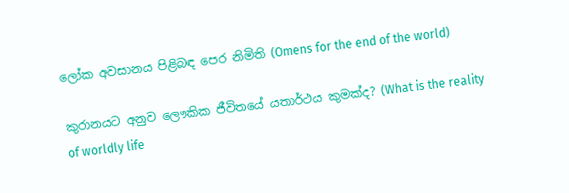ලෝක අවසානය පිළිබඳ පෙර නිමිති (Omens for the end of the world)

කුරානයට අනුව ලෞකික ජීවිතයේ යතාර්ථය කුමක්ද? (What is the reality of worldly life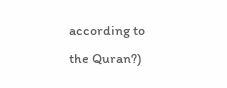according to the Quran?)